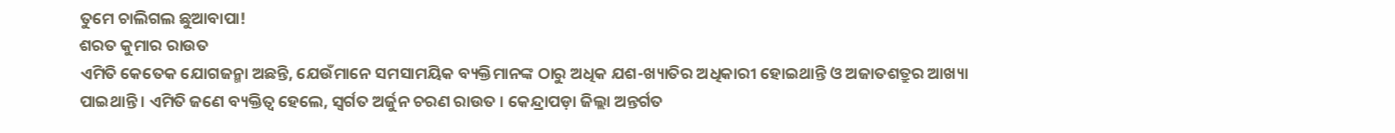ତୁମେ ଚାଲିଗଲ ଛୁଆବାପା!
ଶରତ କୁମାର ରାଉତ
ଏମିତି କେତେକ ଯୋଗଜନ୍ମା ଅଛନ୍ତି, ଯେଉଁମାନେ ସମସାମୟିକ ବ୍ୟକ୍ତିମାନଙ୍କ ଠାରୁ ଅଧିକ ଯଶ-ଖ୍ୟାତିର ଅଧିକାରୀ ହୋଇଥାନ୍ତି ଓ ଅଜାତଶତ୍ରୁର ଆଖ୍ୟା ପାଇଥାନ୍ତି । ଏମିତି ଜଣେ ବ୍ୟକ୍ତିତ୍ୱ ହେଲେ, ସ୍ୱର୍ଗତ ଅର୍ଜୁନ ଚରଣ ରାଉତ । କେନ୍ଦ୍ରାପଡ଼ା ଜିଲ୍ଲା ଅନ୍ତର୍ଗତ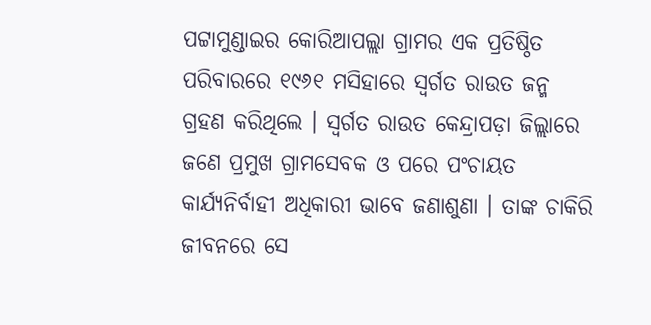ପଟ୍ଟାମୁଣ୍ଡାଇର କୋରିଆପଲ୍ଲା ଗ୍ରାମର ଏକ ପ୍ରତିଷ୍ଠିତ ପରିବାରରେ ୧୯୬୧ ମସିହାରେ ସ୍ୱର୍ଗତ ରାଉତ ଜନ୍ମ ଗ୍ରହଣ କରିଥିଲେ । ସ୍ୱର୍ଗତ ରାଉତ କେନ୍ଦ୍ରାପଡ଼ା ଜିଲ୍ଲାରେ ଜଣେ ପ୍ରମୁଖ ଗ୍ରାମସେବକ ଓ ପରେ ପଂଚାୟତ କାର୍ଯ୍ୟନିର୍ବାହୀ ଅଧିକାରୀ ଭାବେ ଜଣାଶୁଣା । ତାଙ୍କ ଚାକିରି ଜୀବନରେ ସେ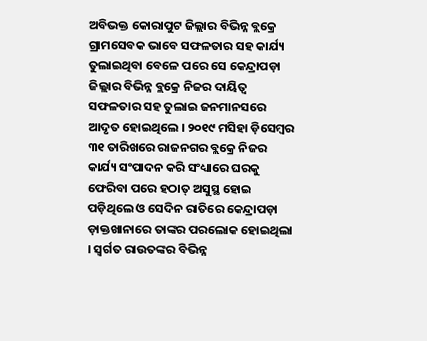ଅବିଭକ୍ତ କୋରାପୁଟ ଜିଲ୍ଲାର ବିଭିନ୍ନ ବ୍ଲକ୍ରେ ଗ୍ରାମସେବକ ଭାବେ ସଫଳତାର ସହ କାର୍ଯ୍ୟ ତୁଲାଇଥିବା ବେଳେ ପରେ ସେ କେନ୍ଦ୍ରାପଡ଼ା ଜିଲ୍ଲାର ବିଭିନ୍ନ ବ୍ଲକ୍ରେ ନିଜର ଦାୟିତ୍ୱ ସଫଳତାର ସହ ତୁଲାଇ ଜନମାନସରେ ଆଦୃତ ହୋଇଥିଲେ । ୨୦୧୯ ମସିହା ଡ଼ିସେମ୍ବର ୩୧ ତାରିଖରେ ରାଜନଗର ବ୍ଲକ୍ରେ ନିଜର କାର୍ଯ୍ୟ ସଂପାଦନ କରି ସଂଧ୍ୟାରେ ଘରକୁ ଫେରିବା ପରେ ହଠାତ୍ ଅସୁସ୍ଥ ହୋଇ ପଡ଼ିଥିଲେ ଓ ସେଦିନ ରାତିରେ କେନ୍ଦ୍ରାପଡ଼ା ଡ଼ାକ୍ତଖାନାରେ ତାଙ୍କର ପରଲୋକ ହୋଇଥିଲା । ସ୍ୱର୍ଗତ ରାଉତଙ୍କର ବିଭିନ୍ନ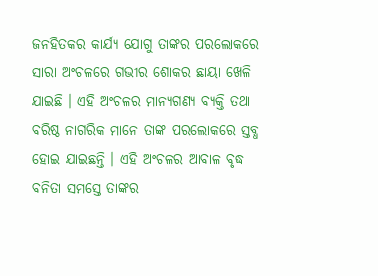ଜନହିତକର କାର୍ଯ୍ୟ ଯୋଗୁ ତାଙ୍କର ପରଲୋକରେ ସାରା ଅଂଚଳରେ ଗଭୀର ଶୋକର ଛାୟା ଖେଳି ଯାଇଛି । ଏହି ଅଂଚଳର ମାନ୍ୟଗଣ୍ୟ ବ୍ୟକ୍ତି ତଥା ବରିଷ୍ଠ ନାଗରିକ ମାନେ ତାଙ୍କ ପରଲୋକରେ ସ୍ତବ୍ଧ ହୋଇ ଯାଇଛନ୍ତି । ଏହି ଅଂଚଳର ଆବାଳ ବୃଦ୍ଧ ବନିତା ସମସ୍ତେ ତାଙ୍କର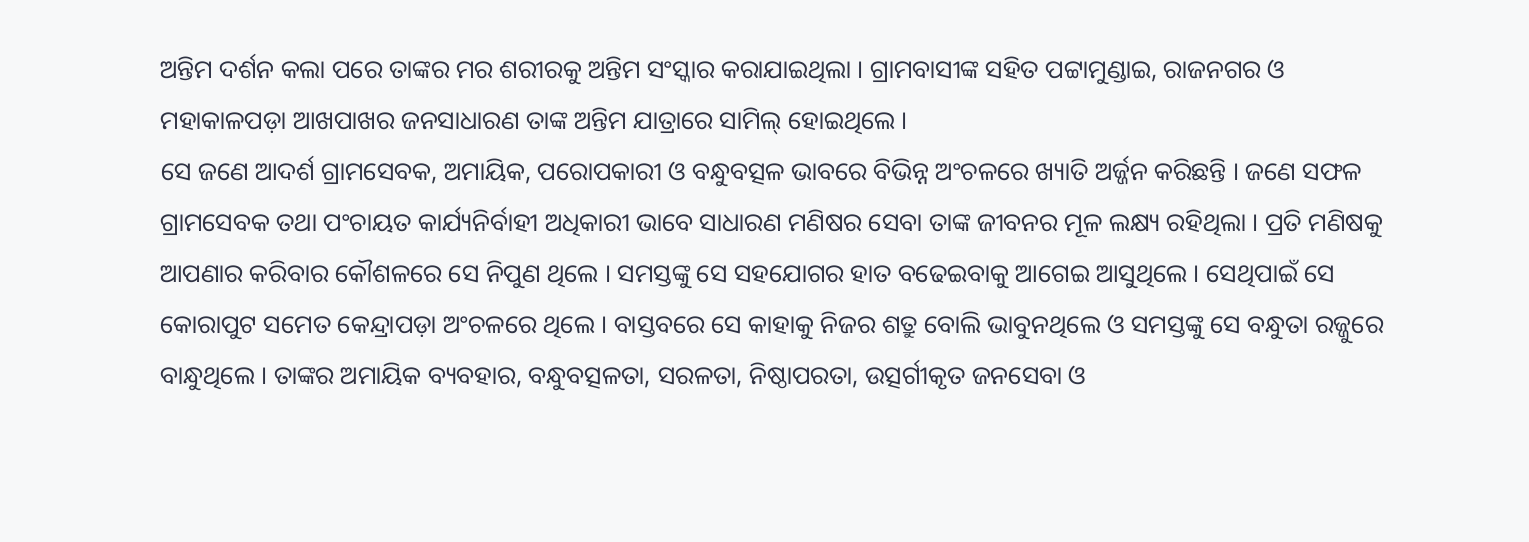ଅନ୍ତିମ ଦର୍ଶନ କଲା ପରେ ତାଙ୍କର ମର ଶରୀରକୁ ଅନ୍ତିମ ସଂସ୍କାର କରାଯାଇଥିଲା । ଗ୍ରାମବାସୀଙ୍କ ସହିତ ପଟ୍ଟାମୁଣ୍ଡାଇ, ରାଜନଗର ଓ ମହାକାଳପଡ଼ା ଆଖପାଖର ଜନସାଧାରଣ ତାଙ୍କ ଅନ୍ତିମ ଯାତ୍ରାରେ ସାମିଲ୍ ହୋଇଥିଲେ ।
ସେ ଜଣେ ଆଦର୍ଶ ଗ୍ରାମସେବକ, ଅମାୟିକ, ପରୋପକାରୀ ଓ ବନ୍ଧୁବତ୍ସଳ ଭାବରେ ବିଭିନ୍ନ ଅଂଚଳରେ ଖ୍ୟାତି ଅର୍ଜ୍ଜନ କରିଛନ୍ତି । ଜଣେ ସଫଳ ଗ୍ରାମସେବକ ତଥା ପଂଚାୟତ କାର୍ଯ୍ୟନିର୍ବାହୀ ଅଧିକାରୀ ଭାବେ ସାଧାରଣ ମଣିଷର ସେବା ତାଙ୍କ ଜୀବନର ମୂଳ ଲକ୍ଷ୍ୟ ରହିଥିଲା । ପ୍ରତି ମଣିଷକୁ ଆପଣାର କରିବାର କୌଶଳରେ ସେ ନିପୁଣ ଥିଲେ । ସମସ୍ତଙ୍କୁ ସେ ସହଯୋଗର ହାତ ବଢେଇବାକୁ ଆଗେଇ ଆସୁଥିଲେ । ସେଥିପାଇଁ ସେ କୋରାପୁଟ ସମେତ କେନ୍ଦ୍ରାପଡ଼ା ଅଂଚଳରେ ଥିଲେ । ବାସ୍ତବରେ ସେ କାହାକୁ ନିଜର ଶତ୍ରୁ ବୋଲି ଭାବୁନଥିଲେ ଓ ସମସ୍ତଙ୍କୁ ସେ ବନ୍ଧୁତା ରଜ୍ଜୁରେ ବାନ୍ଧୁଥିଲେ । ତାଙ୍କର ଅମାୟିକ ବ୍ୟବହାର, ବନ୍ଧୁବତ୍ସଳତା, ସରଳତା, ନିଷ୍ଠାପରତା, ଉତ୍ସର୍ଗୀକୃତ ଜନସେବା ଓ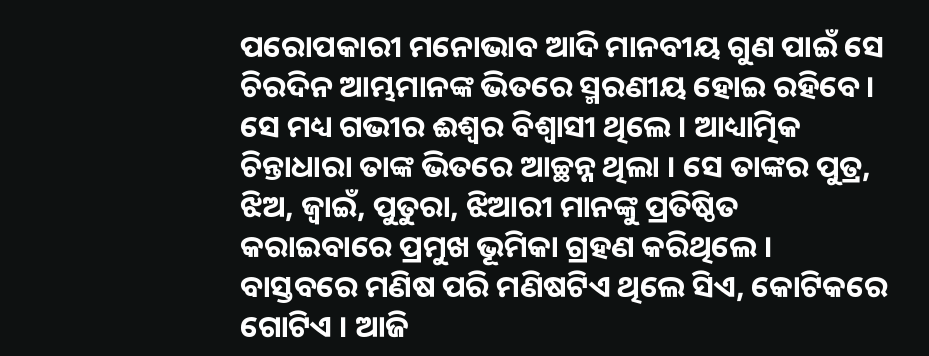ପରୋପକାରୀ ମନୋଭାବ ଆଦି ମାନବୀୟ ଗୁଣ ପାଇଁ ସେ ଚିରଦିନ ଆମ୍ଭମାନଙ୍କ ଭିତରେ ସ୍ମରଣୀୟ ହୋଇ ରହିବେ । ସେ ମଧ୍ୟ ଗଭୀର ଈଶ୍ୱର ବିଶ୍ୱାସୀ ଥିଲେ । ଆଧ୍ୟାତ୍ମିକ ଚିନ୍ତାଧାରା ତାଙ୍କ ଭିତରେ ଆଚ୍ଛନ୍ନ ଥିଲା । ସେ ତାଙ୍କର ପୁତ୍ର, ଝିଅ, ଜ୍ୱାଇଁ, ପୁତୁରା, ଝିଆରୀ ମାନଙ୍କୁ ପ୍ରତିଷ୍ଠିତ କରାଇବାରେ ପ୍ରମୁଖ ଭୂମିକା ଗ୍ରହଣ କରିଥିଲେ ।
ବାସ୍ତବରେ ମଣିଷ ପରି ମଣିଷଟିଏ ଥିଲେ ସିଏ, କୋଟିକରେ ଗୋଟିଏ । ଆଜି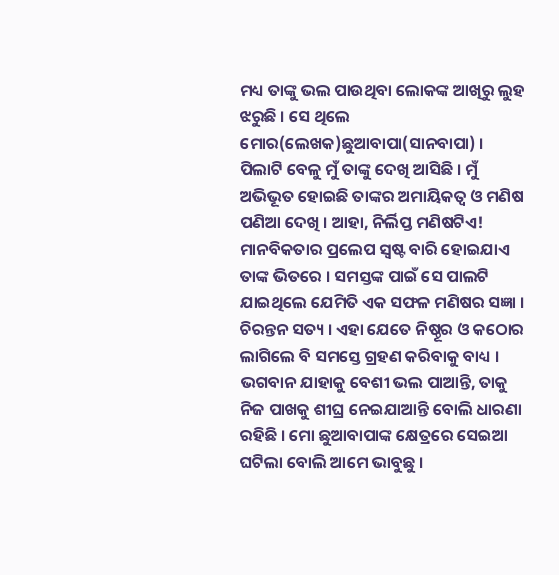ମଧ୍ୟ ତାଙ୍କୁ ଭଲ ପାଉଥିବା ଲୋକଙ୍କ ଆଖିରୁ ଲୁହ ଝରୁଛି । ସେ ଥିଲେ ମୋର(ଲେଖକ)ଛୁଆବାପା(ସାନବାପା) । ପିଲାଟି ବେଳୁ ମୁଁ ତାଙ୍କୁ ଦେଖି ଆସିଛି । ମୁଁ ଅଭିଭୂତ ହୋଇଛି ତାଙ୍କର ଅମାୟିକତ୍ୱ ଓ ମଣିଷ ପଣିଆ ଦେଖି । ଆହା, ନିର୍ଲିପ୍ତ ମଣିଷଟିଏ! ମାନବିକତାର ପ୍ରଲେପ ସ୍ୱଷ୍ଟ ବାରି ହୋଇଯାଏ ତାଙ୍କ ଭିତରେ । ସମସ୍ତଙ୍କ ପାଇଁ ସେ ପାଲଟି ଯାଇଥିଲେ ଯେମିତି ଏକ ସଫଳ ମଣିଷର ସଜ୍ଞା । ଚିରନ୍ତନ ସତ୍ୟ । ଏହା ଯେତେ ନିଷ୍ଠୂର ଓ କଠୋର ଲାଗିଲେ ବି ସମସ୍ତେ ଗ୍ରହଣ କରିବାକୁ ବାଧ୍ୟ । ଭଗବାନ ଯାହାକୁ ବେଶୀ ଭଲ ପାଆନ୍ତି, ତାକୁ ନିଜ ପାଖକୁ ଶୀଘ୍ର ନେଇଯାଆନ୍ତି ବୋଲି ଧାରଣା ରହିଛି । ମୋ ଛୁଆବାପାଙ୍କ କ୍ଷେତ୍ରରେ ସେଇଆ ଘଟିଲା ବୋଲି ଆମେ ଭାବୁଛୁ ।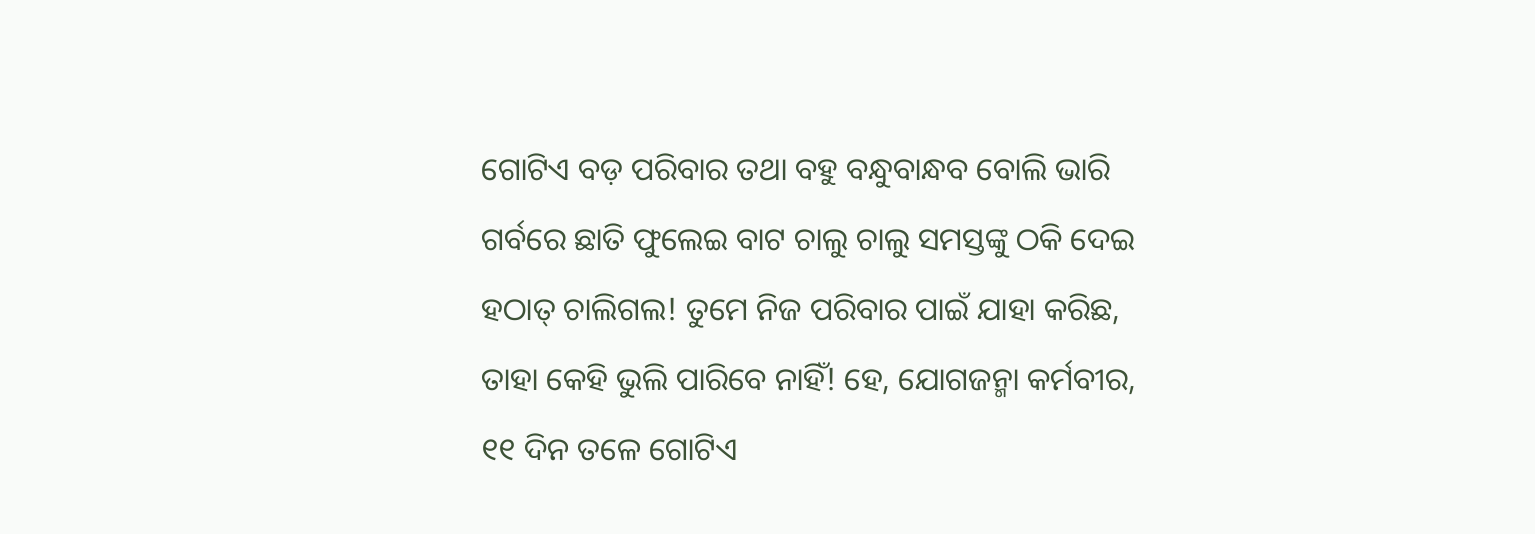ଗୋଟିଏ ବଡ଼ ପରିବାର ତଥା ବହୁ ବନ୍ଧୁବାନ୍ଧବ ବୋଲି ଭାରି ଗର୍ବରେ ଛାତି ଫୁଲେଇ ବାଟ ଚାଲୁ ଚାଲୁ ସମସ୍ତଙ୍କୁ ଠକି ଦେଇ ହଠାତ୍ ଚାଲିଗଲ! ତୁମେ ନିଜ ପରିବାର ପାଇଁ ଯାହା କରିଛ, ତାହା କେହି ଭୁଲି ପାରିବେ ନାହିଁ! ହେ, ଯୋଗଜନ୍ମା କର୍ମବୀର, ୧୧ ଦିନ ତଳେ ଗୋଟିଏ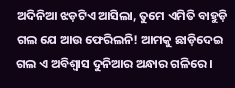ଅଦିନିଆ ଝଡ଼ଟିଏ ଆସିଲା, ତୁମେ ଏମିତି ବାହୁଡ଼ି ଗଲ ଯେ ଆଉ ଫେରିଲନି! ଆମକୁ ଛାଡ଼ିଦେଇ ଗଲ ଏ ଅବିଶ୍ୱାସ ଦୁନିଆର ଅନ୍ଧାର ଗଳିରେ ।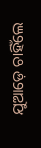ଯୁଆଡ଼େ ଚାହିଁଲେ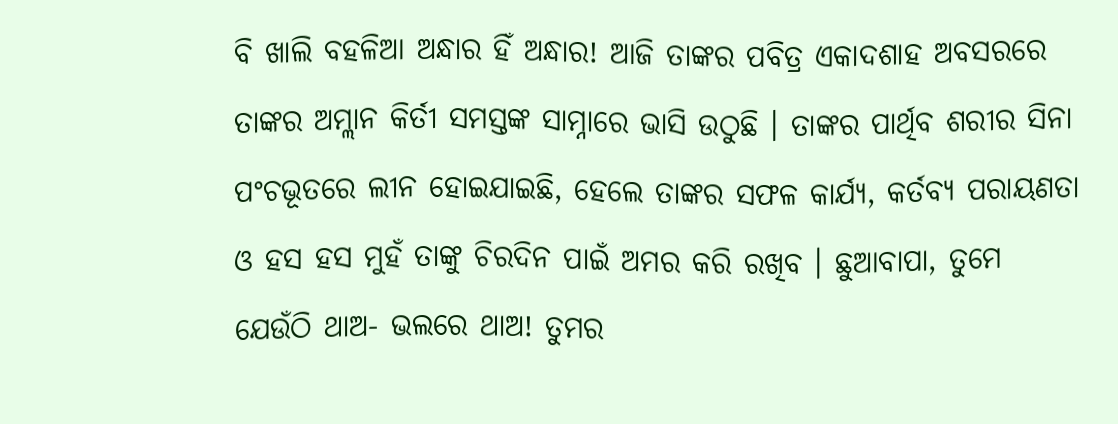ବି ଖାଲି ବହଳିଆ ଅନ୍ଧାର ହିଁ ଅନ୍ଧାର! ଆଜି ତାଙ୍କର ପବିତ୍ର ଏକାଦଶାହ ଅବସରରେ ତାଙ୍କର ଅମ୍ଲାନ କିର୍ତୀ ସମସ୍ତଙ୍କ ସାମ୍ନାରେ ଭାସି ଉଠୁଛି । ତାଙ୍କର ପାର୍ଥିବ ଶରୀର ସିନା ପଂଚଭୂତରେ ଲୀନ ହୋଇଯାଇଛି, ହେଲେ ତାଙ୍କର ସଫଳ କାର୍ଯ୍ୟ, କର୍ତବ୍ୟ ପରାୟଣତା ଓ ହସ ହସ ମୁହଁ ତାଙ୍କୁ ଚିରଦିନ ପାଇଁ ଅମର କରି ରଖିବ । ଛୁଆବାପା, ତୁମେ ଯେଉଁଠି ଥାଅ- ଭଲରେ ଥାଅ! ତୁମର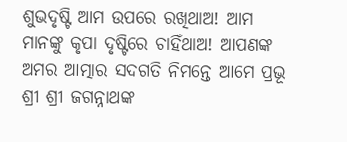ଶୁଭଦୃଷ୍ଟି ଆମ ଉପରେ ରଖିଥାଅ! ଆମ ମାନଙ୍କୁ କୃପା ଦୃଷ୍ଟିରେ ଚାହିଁଥାଅ! ଆପଣଙ୍କ ଅମର ଆତ୍ମାର ସଦଗତି ନିମନ୍ତେ ଆମେ ପ୍ରଭୂ ଶ୍ରୀ ଶ୍ରୀ ଜଗନ୍ନାଥଙ୍କ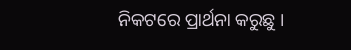ନିକଟରେ ପ୍ରାର୍ଥନା କରୁଛୁ ।